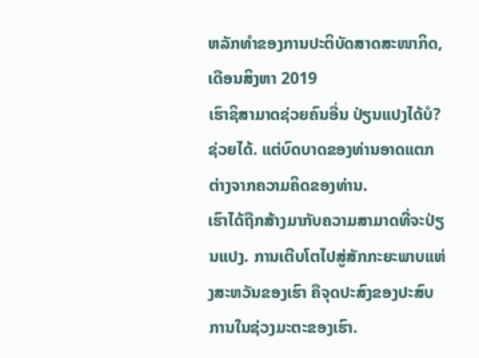ຫລັກທຳຂອງການປະຕິບັດສາດສະໜາກິດ, ເດືອນສິງຫາ 2019
ເຮົາຊິສາມາດຊ່ວຍຄົນອື່ນ ປ່ຽນແປງໄດ້ບໍ?
ຊ່ວຍໄດ້. ແຕ່ບົດບາດຂອງທ່ານອາດແຕກຕ່າງຈາກຄວາມຄິດຂອງທ່ານ.
ເຮົາໄດ້ຖືກສ້າງມາກັບຄວາມສາມາດທີ່ຈະປ່ຽນແປງ. ການເຕີບໂຕໄປສູ່ສັກກະຍະພາບແຫ່ງສະຫວັນຂອງເຮົາ ຄືຈຸດປະສົງຂອງປະສົບການໃນຊ່ວງມະຕະຂອງເຮົາ.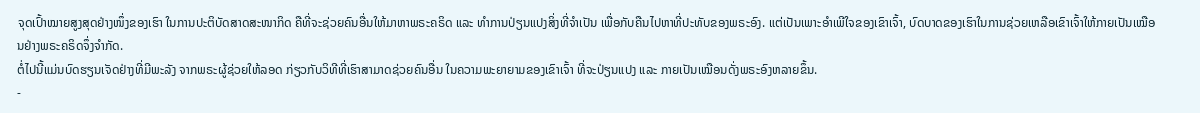ຈຸດເປົ້າໝາຍສູງສຸດຢ່າງໜຶ່ງຂອງເຮົາ ໃນການປະຕິບັດສາດສະໜາກິດ ຄືທີ່ຈະຊ່ວຍຄົນອື່ນໃຫ້ມາຫາພຣະຄຣິດ ແລະ ທຳການປ່ຽນແປງສິ່ງທີ່ຈຳເປັນ ເພື່ອກັບຄືນໄປຫາທີ່ປະທັບຂອງພຣະອົງ. ແຕ່ເປັນເພາະອຳເພີໃຈຂອງເຂົາເຈົ້າ, ບົດບາດຂອງເຮົາໃນການຊ່ວຍເຫລືອເຂົາເຈົ້າໃຫ້ກາຍເປັນເໝືອນຢ່າງພຣະຄຣິດຈຶ່ງຈຳກັດ.
ຕໍ່ໄປນີ້ແມ່ນບົດຮຽນເຈັດຢ່າງທີ່ມີພະລັງ ຈາກພຣະຜູ້ຊ່ວຍໃຫ້ລອດ ກ່ຽວກັບວິທີທີ່ເຮົາສາມາດຊ່ວຍຄົນອື່ນ ໃນຄວາມພະຍາຍາມຂອງເຂົາເຈົ້າ ທີ່ຈະປ່ຽນແປງ ແລະ ກາຍເປັນເໝືອນດັ່ງພຣະອົງຫລາຍຂຶ້ນ.
-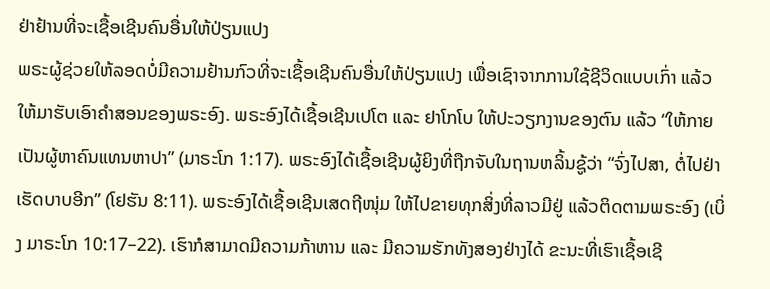ຢ່າຢ້ານທີ່ຈະເຊື້ອເຊີນຄົນອື່ນໃຫ້ປ່ຽນແປງ
ພຣະຜູ້ຊ່ວຍໃຫ້ລອດບໍ່ມີຄວາມຢ້ານກົວທີ່ຈະເຊື້ອເຊີນຄົນອື່ນໃຫ້ປ່ຽນແປງ ເພື່ອເຊົາຈາກການໃຊ້ຊີວິດແບບເກົ່າ ແລ້ວໃຫ້ມາຮັບເອົາຄຳສອນຂອງພຣະອົງ. ພຣະອົງໄດ້ເຊື້ອເຊີນເປໂຕ ແລະ ຢາໂກໂບ ໃຫ້ປະວຽກງານຂອງຕົນ ແລ້ວ “ໃຫ້ກາຍເປັນຜູ້ຫາຄົນແທນຫາປາ” (ມາຣະໂກ 1:17). ພຣະອົງໄດ້ເຊື້ອເຊີນຜູ້ຍິງທີ່ຖືກຈັບໃນຖານຫລິ້ນຊູ້ວ່າ “ຈົ່ງໄປສາ, ຕໍ່ໄປຢ່າເຮັດບາບອີກ” (ໂຢຮັນ 8:11). ພຣະອົງໄດ້ເຊື້ອເຊີນເສດຖີໜຸ່ມ ໃຫ້ໄປຂາຍທຸກສິ່ງທີ່ລາວມີຢູ່ ແລ້ວຕິດຕາມພຣະອົງ (ເບິ່ງ ມາຣະໂກ 10:17–22). ເຮົາກໍສາມາດມີຄວາມກ້າຫານ ແລະ ມີຄວາມຮັກທັງສອງຢ່າງໄດ້ ຂະນະທີ່ເຮົາເຊື້ອເຊີ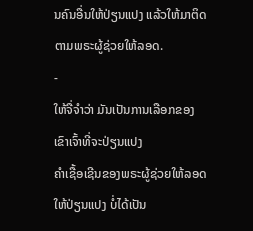ນຄົນອື່ນໃຫ້ປ່ຽນແປງ ແລ້ວໃຫ້ມາຕິດຕາມພຣະຜູ້ຊ່ວຍໃຫ້ລອດ.
-
ໃຫ້ຈື່ຈຳວ່າ ມັນເປັນການເລືອກຂອງເຂົາເຈົ້າທີ່ຈະປ່ຽນແປງ
ຄຳເຊື້ອເຊີນຂອງພຣະຜູ້ຊ່ວຍໃຫ້ລອດໃຫ້ປ່ຽນແປງ ບໍ່ໄດ້ເປັນ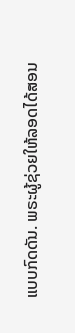ແບບກົດດັນ. ພຣະຜູ້ຊ່ວຍໃຫ້ລອດໄດ້ສອນ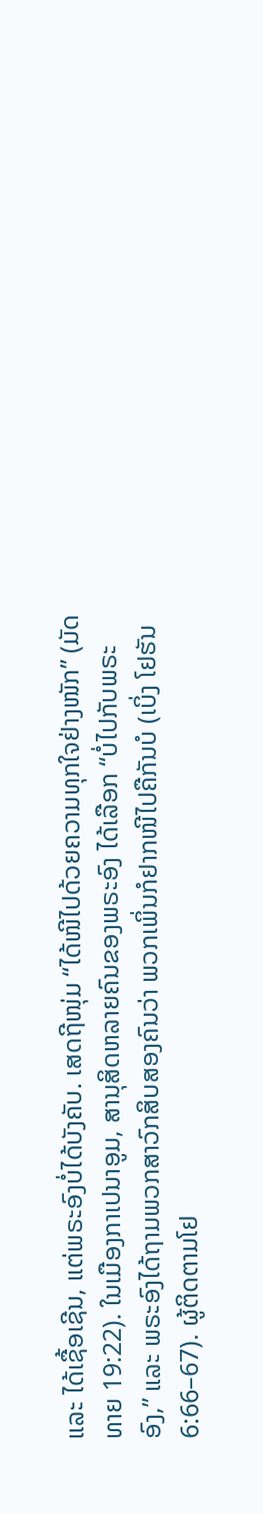ແລະ ໄດ້ເຊື້ອເຊີນ, ແຕ່ພຣະອົງບໍ່ໄດ້ບັງຄັບ. ເສດຖີໜຸ່ມ “ໄດ້ໜີໄປດ້ວຍຄວາມທຸກໃຈຢ່າງໜັກ” (ມັດທາຍ 19:22). ໃນເມືອງກາເປນາອູມ, ສານຸສິດຫລາຍຄົນຂອງພຣະອົງ ໄດ້ເລືອກ “ບໍ່ໄປກັບພຣະອົງ,” ແລະ ພຣະອົງໄດ້ຖາມພວກສາວົກສິບສອງຄົນວ່າ ພວກເພິ່ນກໍຢາກໜີໄປຄືກັນບໍ (ເບິ່ງ ໂຢຮັນ 6:66–67). ຜູ້ຕິດຕາມໂຢ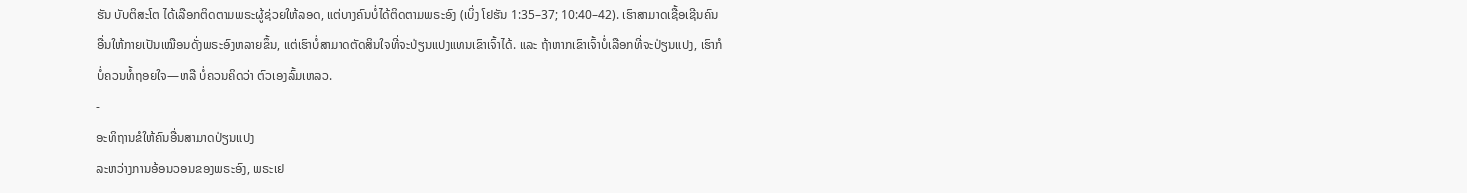ຮັນ ບັບຕິສະໂຕ ໄດ້ເລືອກຕິດຕາມພຣະຜູ້ຊ່ວຍໃຫ້ລອດ, ແຕ່ບາງຄົນບໍ່ໄດ້ຕິດຕາມພຣະອົງ (ເບິ່ງ ໂຢຮັນ 1:35–37; 10:40–42). ເຮົາສາມາດເຊື້ອເຊີນຄົນອື່ນໃຫ້ກາຍເປັນເໝືອນດັ່ງພຣະອົງຫລາຍຂຶ້ນ, ແຕ່ເຮົາບໍ່ສາມາດຕັດສິນໃຈທີ່ຈະປ່ຽນແປງແທນເຂົາເຈົ້າໄດ້. ແລະ ຖ້າຫາກເຂົາເຈົ້າບໍ່ເລືອກທີ່ຈະປ່ຽນແປງ, ເຮົາກໍບໍ່ຄວນທໍ້ຖອຍໃຈ—ຫລື ບໍ່ຄວນຄິດວ່າ ຕົວເອງລົ້ມເຫລວ.
-
ອະທິຖານຂໍໃຫ້ຄົນອື່ນສາມາດປ່ຽນແປງ
ລະຫວ່າງການອ້ອນວອນຂອງພຣະອົງ, ພຣະເຢ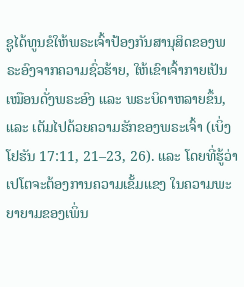ຊູໄດ້ທູນຂໍໃຫ້ພຣະເຈົ້າປ້ອງກັນສານຸສິດຂອງພຣະອົງຈາກຄວາມຊົ່ວຮ້າຍ, ໃຫ້ເຂົາເຈົ້າກາຍເປັນເໝືອນດັ່ງພຣະອົງ ແລະ ພຣະບິດາຫລາຍຂຶ້ນ, ແລະ ເຕັມໄປດ້ວຍຄວາມຮັກຂອງພຣະເຈົ້າ (ເບິ່ງ ໂຢຮັນ 17:11, 21–23, 26). ແລະ ໂດຍທີ່ຮູ້ວ່າ ເປໂຕຈະຕ້ອງການຄວາມເຂັ້ມແຂງ ໃນຄວາມພະຍາຍາມຂອງເພິ່ນ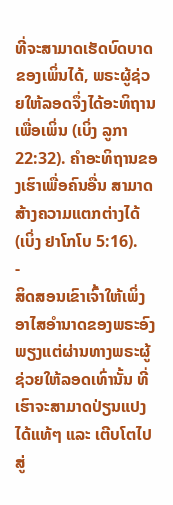ທີ່ຈະສາມາດເຮັດບົດບາດຂອງເພິ່ນໄດ້, ພຣະຜູ້ຊ່ວຍໃຫ້ລອດຈຶ່ງໄດ້ອະທິຖານເພື່ອເພິ່ນ (ເບິ່ງ ລູກາ 22:32). ຄຳອະທິຖານຂອງເຮົາເພື່ອຄົນອື່ນ ສາມາດສ້າງຄວາມແຕກຕ່າງໄດ້ (ເບິ່ງ ຢາໂກໂບ 5:16).
-
ສິດສອນເຂົາເຈົ້າໃຫ້ເພິ່ງອາໄສອຳນາດຂອງພຣະອົງ
ພຽງແຕ່ຜ່ານທາງພຣະຜູ້ຊ່ວຍໃຫ້ລອດເທົ່ານັ້ນ ທີ່ເຮົາຈະສາມາດປ່ຽນແປງໄດ້ແທ້ໆ ແລະ ເຕີບໂຕໄປສູ່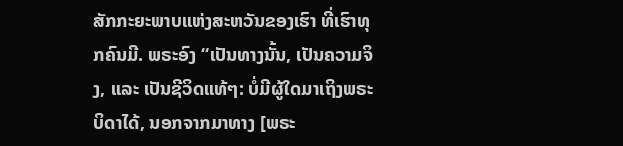ສັກກະຍະພາບແຫ່ງສະຫວັນຂອງເຮົາ ທີ່ເຮົາທຸກຄົນມີ. ພຣະອົງ “ເປັນທາງນັ້ນ, ເປັນຄວາມຈິງ, ແລະ ເປັນຊີວິດແທ້ໆ: ບໍ່ມີຜູ້ໃດມາເຖິງພຣະບິດາໄດ້, ນອກຈາກມາທາງ [ພຣະ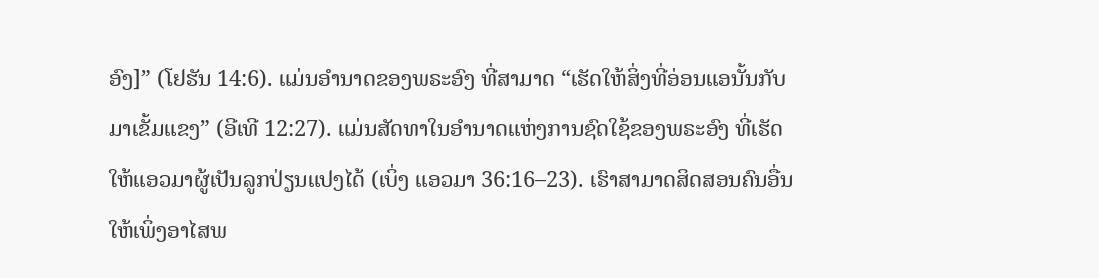ອົງ]” (ໂຢຮັນ 14:6). ແມ່ນອຳນາດຂອງພຣະອົງ ທີ່ສາມາດ “ເຮັດໃຫ້ສິ່ງທີ່ອ່ອນແອນັ້ນກັບມາເຂັ້ມແຂງ” (ອີເທີ 12:27). ແມ່ນສັດທາໃນອຳນາດແຫ່ງການຊົດໃຊ້ຂອງພຣະອົງ ທີ່ເຮັດໃຫ້ແອວມາຜູ້ເປັນລູກປ່ຽນແປງໄດ້ (ເບິ່ງ ແອວມາ 36:16–23). ເຮົາສາມາດສິດສອນຄົນອື່ນໃຫ້ເພິ່ງອາໄສພ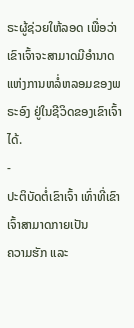ຣະຜູ້ຊ່ວຍໃຫ້ລອດ ເພື່ອວ່າເຂົາເຈົ້າຈະສາມາດມີອຳນາດແຫ່ງການຫລໍ່ຫລອມຂອງພຣະອົງ ຢູ່ໃນຊີວິດຂອງເຂົາເຈົ້າໄດ້.
-
ປະຕິບັດຕໍ່ເຂົາເຈົ້າ ເທົ່າທີ່ເຂົາເຈົ້າສາມາດກາຍເປັນ
ຄວາມຮັກ ແລະ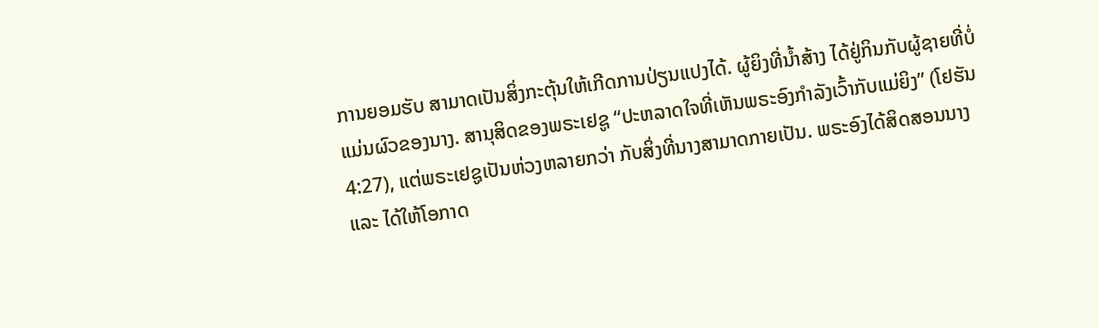ການຍອມຮັບ ສາມາດເປັນສິ່ງກະຕຸ້ນໃຫ້ເກີດການປ່ຽນແປງໄດ້. ຜູ້ຍິງທີ່ນ້ຳສ້າງ ໄດ້ຢູ່ກິນກັບຜູ້ຊາຍທີ່ບໍ່ແມ່ນຜົວຂອງນາງ. ສານຸສິດຂອງພຣະເຢຊູ “ປະຫລາດໃຈທີ່ເຫັນພຣະອົງກຳລັງເວົ້າກັບແມ່ຍິງ” (ໂຢຮັນ 4:27), ແຕ່ພຣະເຢຊູເປັນຫ່ວງຫລາຍກວ່າ ກັບສິ່ງທີ່ນາງສາມາດກາຍເປັນ. ພຣະອົງໄດ້ສິດສອນນາງ ແລະ ໄດ້ໃຫ້ໂອກາດ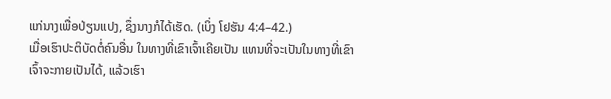ແກ່ນາງເພື່ອປ່ຽນແປງ, ຊຶ່ງນາງກໍໄດ້ເຮັດ. (ເບິ່ງ ໂຢຮັນ 4:4–42.)
ເມື່ອເຮົາປະຕິບັດຕໍ່ຄົນອື່ນ ໃນທາງທີ່ເຂົາເຈົ້າເຄີຍເປັນ ແທນທີ່ຈະເປັນໃນທາງທີ່ເຂົາເຈົ້າຈະກາຍເປັນໄດ້, ແລ້ວເຮົາ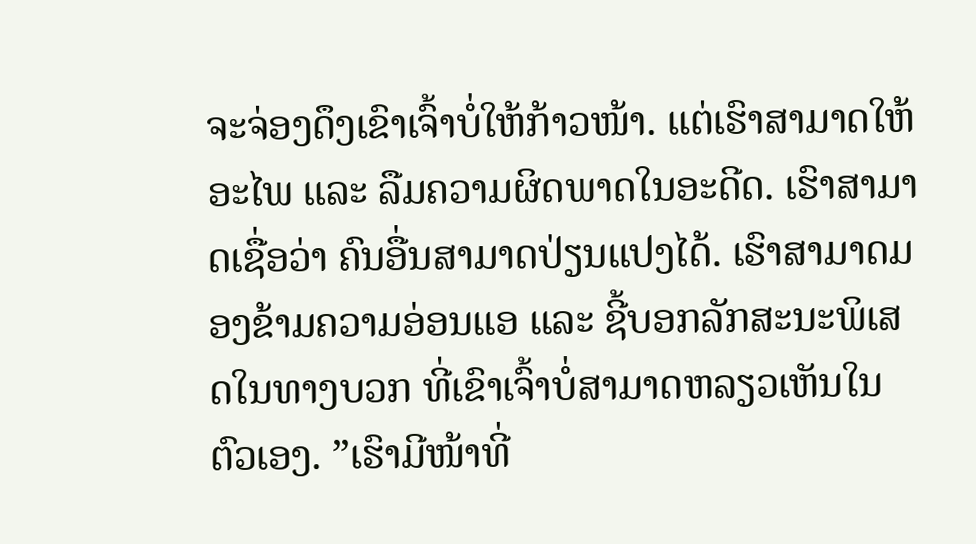ຈະຈ່ອງດຶງເຂົາເຈົ້າບໍ່ໃຫ້ກ້າວໜ້າ. ແຕ່ເຮົາສາມາດໃຫ້ອະໄພ ແລະ ລືມຄວາມຜິດພາດໃນອະດີດ. ເຮົາສາມາດເຊື່ອວ່າ ຄົນອື່ນສາມາດປ່ຽນແປງໄດ້. ເຮົາສາມາດມອງຂ້າມຄວາມອ່ອນແອ ແລະ ຊີ້ບອກລັກສະນະພິເສດໃນທາງບວກ ທີ່ເຂົາເຈົ້າບໍ່ສາມາດຫລຽວເຫັນໃນຕົວເອງ. ”ເຮົາມີໜ້າທີ່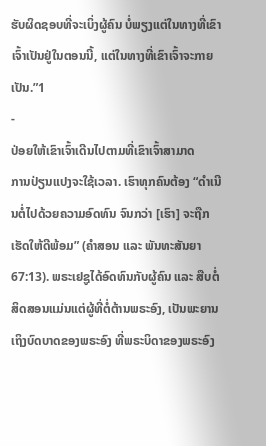ຮັບຜິດຊອບທີ່ຈະເບິ່ງຜູ້ຄົນ ບໍ່ພຽງແຕ່ໃນທາງທີ່ເຂົາເຈົ້າເປັນຢູ່ໃນຕອນນີ້, ແຕ່ໃນທາງທີ່ເຂົາເຈົ້າຈະກາຍເປັນ.”1
-
ປ່ອຍໃຫ້ເຂົາເຈົ້າເດີນໄປຕາມທີ່ເຂົາເຈົ້າສາມາດ
ການປ່ຽນແປງຈະໃຊ້ເວລາ. ເຮົາທຸກຄົນຕ້ອງ “ດຳເນີນຕໍ່ໄປດ້ວຍຄວາມອົດທົນ ຈົນກວ່າ [ເຮົາ] ຈະຖືກເຮັດໃຫ້ດີພ້ອມ” (ຄຳສອນ ແລະ ພັນທະສັນຍາ 67:13). ພຣະເຢຊູໄດ້ອົດທົນກັບຜູ້ຄົນ ແລະ ສືບຕໍ່ສິດສອນແມ່ນແຕ່ຜູ້ທີ່ຕໍ່ຕ້ານພຣະອົງ, ເປັນພະຍານເຖິງບົດບາດຂອງພຣະອົງ ທີ່ພຣະບິດາຂອງພຣະອົງ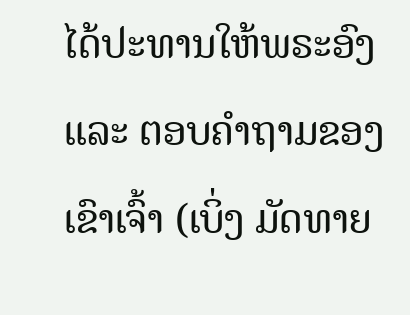ໄດ້ປະທານໃຫ້ພຣະອົງ ແລະ ຕອບຄຳຖາມຂອງເຂົາເຈົ້າ (ເບິ່ງ ມັດທາຍ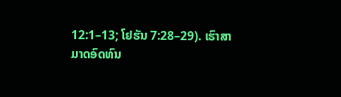12:1–13; ໂຢຮັນ 7:28–29). ເຮົາສາມາດອົດທົນ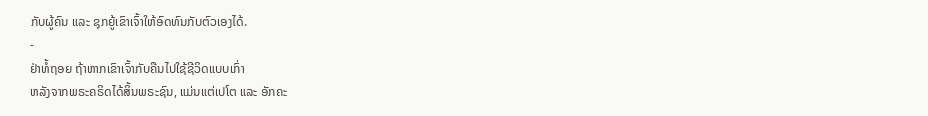ກັບຜູ້ຄົນ ແລະ ຊຸກຍູ້ເຂົາເຈົ້າໃຫ້ອົດທົນກັບຕົວເອງໄດ້.
-
ຢ່າທໍ້ຖອຍ ຖ້າຫາກເຂົາເຈົ້າກັບຄືນໄປໃຊ້ຊີວິດແບບເກົ່າ
ຫລັງຈາກພຣະຄຣິດໄດ້ສິ້ນພຣະຊົນ, ແມ່ນແຕ່ເປໂຕ ແລະ ອັກຄະ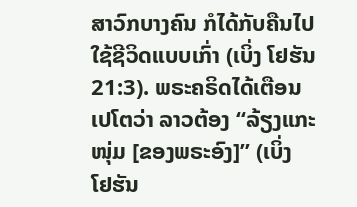ສາວົກບາງຄົນ ກໍໄດ້ກັບຄືນໄປໃຊ້ຊີວິດແບບເກົ່າ (ເບິ່ງ ໂຢຮັນ 21:3). ພຣະຄຣິດໄດ້ເຕືອນເປໂຕວ່າ ລາວຕ້ອງ “ລ້ຽງແກະໜຸ່ມ [ຂອງພຣະອົງ]” (ເບິ່ງ ໂຢຮັນ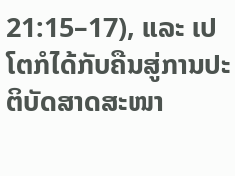21:15–17), ແລະ ເປໂຕກໍໄດ້ກັບຄືນສູ່ການປະຕິບັດສາດສະໜາ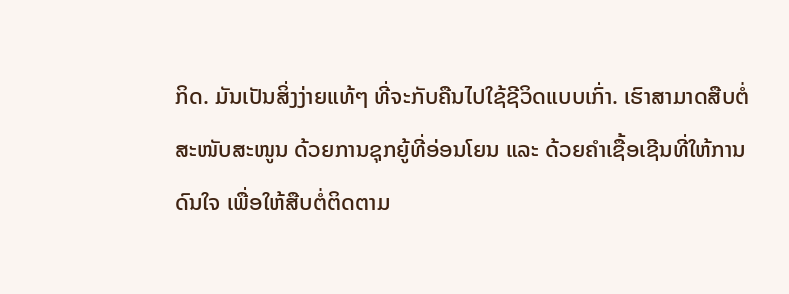ກິດ. ມັນເປັນສິ່ງງ່າຍແທ້ໆ ທີ່ຈະກັບຄືນໄປໃຊ້ຊີວິດແບບເກົ່າ. ເຮົາສາມາດສືບຕໍ່ສະໜັບສະໜູນ ດ້ວຍການຊຸກຍູ້ທີ່ອ່ອນໂຍນ ແລະ ດ້ວຍຄຳເຊື້ອເຊີນທີ່ໃຫ້ການດົນໃຈ ເພື່ອໃຫ້ສືບຕໍ່ຕິດຕາມ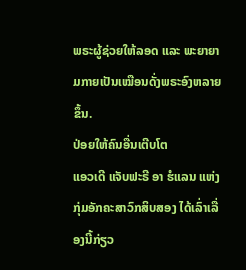ພຣະຜູ້ຊ່ວຍໃຫ້ລອດ ແລະ ພະຍາຍາມກາຍເປັນເໝືອນດັ່ງພຣະອົງຫລາຍຂຶ້ນ.
ປ່ອຍໃຫ້ຄົນອື່ນເຕີບໂຕ
ແອວເດີ ແຈັບຟະຣີ ອາ ຮໍແລນ ແຫ່ງກຸ່ມອັກຄະສາວົກສິບສອງ ໄດ້ເລົ່າເລື່ອງນີ້ກ່ຽວ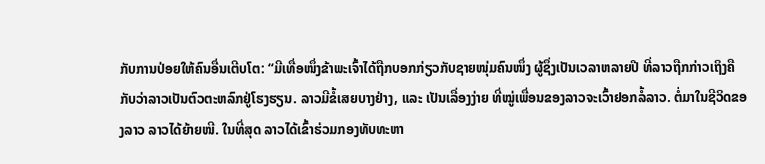ກັບການປ່ອຍໃຫ້ຄົນອື່ນເຕີບໂຕ: “ມີເທື່ອໜຶ່ງຂ້າພະເຈົ້າໄດ້ຖືກບອກກ່ຽວກັບຊາຍໜຸ່ມຄົນໜຶ່ງ ຜູ້ຊຶ່ງເປັນເວລາຫລາຍປີ ທີ່ລາວຖືກກ່າວເຖິງຄືກັບວ່າລາວເປັນຕົວຕະຫລົກຢູ່ໂຮງຮຽນ. ລາວມີຂໍ້ເສຍບາງຢ່າງ, ແລະ ເປັນເລື່ອງງ່າຍ ທີ່ໝູ່ເພື່ອນຂອງລາວຈະເວົ້າຢອກລໍ້ລາວ. ຕໍ່ມາໃນຊີວິດຂອງລາວ ລາວໄດ້ຍ້າຍໜີ. ໃນທີ່ສຸດ ລາວໄດ້ເຂົ້າຮ່ວມກອງທັບທະຫາ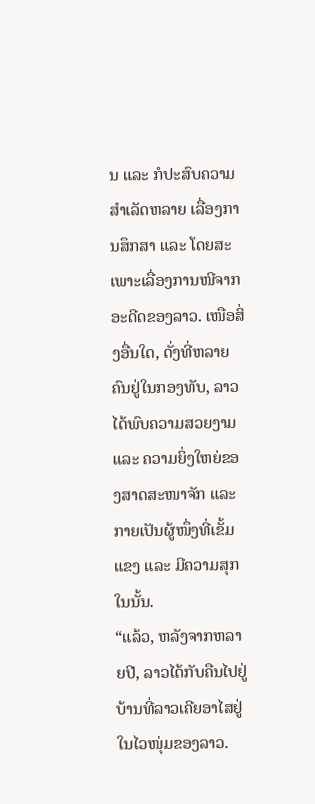ນ ແລະ ກໍປະສົບຄວາມສຳເລັດຫລາຍ ເລື່ອງການສຶກສາ ແລະ ໂດຍສະເພາະເລື່ອງການໜີຈາກອະດີດຂອງລາວ. ເໜືອສິ່ງອື່ນໃດ, ດັ່ງທີ່ຫລາຍຄົນຢູ່ໃນກອງທັບ, ລາວໄດ້ພົບຄວາມສວຍງາມ ແລະ ຄວາມຍິ່ງໃຫຍ່ຂອງສາດສະໜາຈັກ ແລະ ກາຍເປັນຜູ້ໜຶ່ງທີ່ເຂັ້ມແຂງ ແລະ ມີຄວາມສຸກໃນນັ້ນ.
“ແລ້ວ, ຫລັງຈາກຫລາຍປີ, ລາວໄດ້ກັບຄືນໄປຢູ່ບ້ານທີ່ລາວເຄີຍອາໄສຢູ່ໃນໄວໜຸ່ມຂອງລາວ.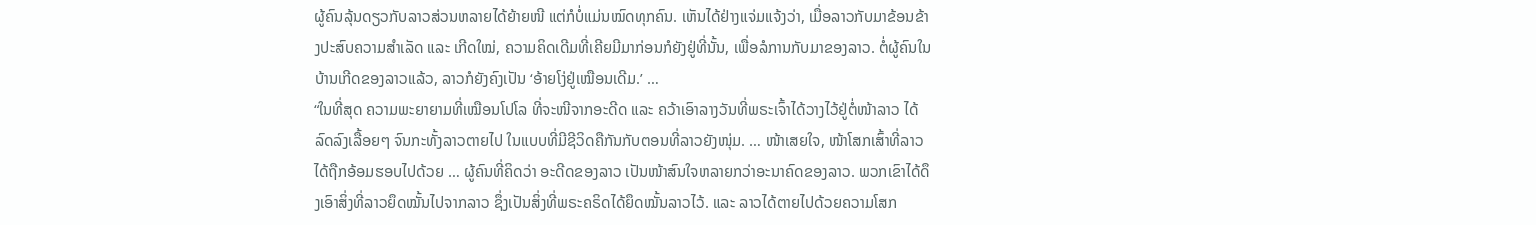ຜູ້ຄົນລຸ້ນດຽວກັບລາວສ່ວນຫລາຍໄດ້ຍ້າຍໜີ ແຕ່ກໍບໍ່ແມ່ນໝົດທຸກຄົນ. ເຫັນໄດ້ຢ່າງແຈ່ມແຈ້ງວ່າ, ເມື່ອລາວກັບມາຂ້ອນຂ້າງປະສົບຄວາມສຳເລັດ ແລະ ເກີດໃໝ່, ຄວາມຄິດເດີມທີ່ເຄີຍມີມາກ່ອນກໍຍັງຢູ່ທີ່ນັ້ນ, ເພື່ອລໍການກັບມາຂອງລາວ. ຕໍ່ຜູ້ຄົນໃນບ້ານເກີດຂອງລາວແລ້ວ, ລາວກໍຍັງຄົງເປັນ ‘ອ້າຍໂງ່ຢູ່ເໝືອນເດີມ.’ …
“ໃນທີ່ສຸດ ຄວາມພະຍາຍາມທີ່ເໝືອນໂປໂລ ທີ່ຈະໜີຈາກອະດີດ ແລະ ຄວ້າເອົາລາງວັນທີ່ພຣະເຈົ້າໄດ້ວາງໄວ້ຢູ່ຕໍ່ໜ້າລາວ ໄດ້ລົດລົງເລື້ອຍໆ ຈົນກະທັ້ງລາວຕາຍໄປ ໃນແບບທີ່ມີຊີວິດຄືກັນກັບຕອນທີ່ລາວຍັງໜຸ່ມ. … ໜ້າເສຍໃຈ, ໜ້າໂສກເສົ້າທີ່ລາວໄດ້ຖືກອ້ອມຮອບໄປດ້ວຍ … ຜູ້ຄົນທີ່ຄິດວ່າ ອະດີດຂອງລາວ ເປັນໜ້າສົນໃຈຫລາຍກວ່າອະນາຄົດຂອງລາວ. ພວກເຂົາໄດ້ດຶງເອົາສິ່ງທີ່ລາວຍຶດໝັ້ນໄປຈາກລາວ ຊຶ່ງເປັນສິ່ງທີ່ພຣະຄຣິດໄດ້ຍຶດໝັ້ນລາວໄວ້. ແລະ ລາວໄດ້ຕາຍໄປດ້ວຍຄວາມໂສກ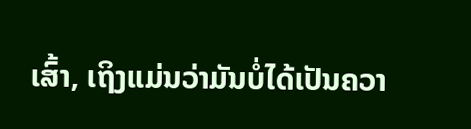ເສົ້າ, ເຖິງແມ່ນວ່າມັນບໍ່ໄດ້ເປັນຄວາ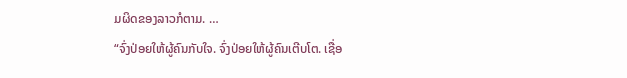ມຜິດຂອງລາວກໍຕາມ. …
“ຈົ່ງປ່ອຍໃຫ້ຜູ້ຄົນກັບໃຈ. ຈົ່ງປ່ອຍໃຫ້ຜູ້ຄົນເຕີບໂຕ. ເຊື່ອ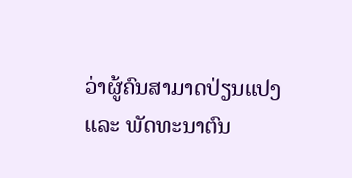ວ່າຜູ້ຄົນສາມາດປ່ຽນແປງ ແລະ ພັດທະນາຕົນ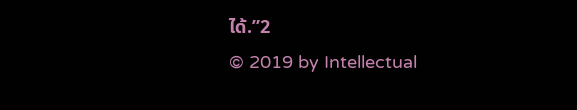ໄດ້.”2
© 2019 by Intellectual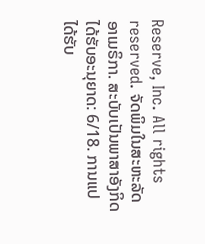Reserve, Inc. All rights reserved. ຈັດພິມໃນສະຫະລັດອາເມຣິກາ. ສະບັບເປັນພາສາອັງກິດໄດ້ຮັບອະນຸຍາດ: 6/18. ການແປໄດ້ຮັບ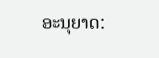ອະນຸຍາດ: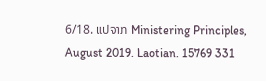6/18. ແປຈາກ Ministering Principles, August 2019. Laotian. 15769 331